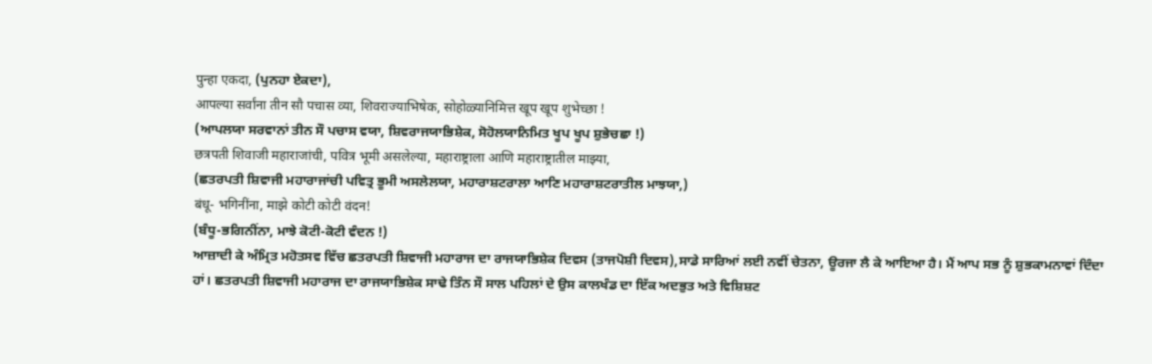पुन्हा एकदा, (ਪੁਨਹਾ ਏਕਦਾ),
आपल्या सर्वांना तीन सौ पचास व्या, शिवराज्याभिषेक, सोहोळ्यानिमित्त खूप खूप शुभेच्छा !
(ਆਪਲਯਾ ਸਰਵਾਨਾਂ ਤੀਨ ਸੌ ਪਚਾਸ ਵਯਾ, ਸ਼ਿਵਰਾਜਯਾਭਿਸ਼ੇਕ, ਸੋਹੋਲਯਾਨਿਮਿਤ ਖੂਪ ਖੂਪ ਸ਼ੁਭੇਚਛਾ !)
छत्रपती शिवाजी महाराजांची, पवित्र भूमी असलेल्या, महाराष्ट्राला आणि महाराष्ट्रातील माझ्या,
(ਛਤਰਪਤੀ ਸ਼ਿਵਾਜੀ ਮਹਾਰਾਜਾਂਚੀ ਪਵਿਤ੍ਰ ਭੂਮੀ ਅਸਲੇਲਯਾ, ਮਹਾਰਾਸ਼ਟਰਾਲਾ ਆਣਿ ਮਹਾਰਾਸ਼ਟਰਾਤੀਲ ਮਾਝਯਾ,)
बंधू- भगिनींना, माझे कोटी कोटी वंदन!
(ਬੰਧੂ-ਭਗਿਨੀਂਨਾ, ਮਾਝੇ ਕੋਟੀ-ਕੋਟੀ ਵੰਦਨ !)
ਆਜ਼ਾਦੀ ਕੇ ਅੰਮ੍ਰਿਤ ਮਹੋਤਸਵ ਵਿੱਚ ਛਤਰਪਤੀ ਸ਼ਿਵਾਜੀ ਮਹਾਰਾਜ ਦਾ ਰਾਜਯਾਭਿਸ਼ੇਕ ਦਿਵਸ (ਤਾਜਪੋਸ਼ੀ ਦਿਵਸ),ਸਾਡੇ ਸਾਰਿਆਂ ਲਈ ਨਵੀਂ ਚੇਤਨਾ, ਊਰਜਾ ਲੈ ਕੇ ਆਇਆ ਹੈ। ਮੈਂ ਆਪ ਸਭ ਨੂੰ ਸ਼ੁਭਕਾਮਨਾਵਾਂ ਦਿੰਦਾ ਹਾਂ। ਛਤਰਪਤੀ ਸ਼ਿਵਾਜੀ ਮਹਾਰਾਜ ਦਾ ਰਾਜਯਾਭਿਸ਼ੇਕ ਸਾਢੇ ਤਿੰਨ ਸੌ ਸਾਲ ਪਹਿਲਾਂ ਦੇ ਉਸ ਕਾਲਖੰਡ ਦਾ ਇੱਕ ਅਦਭੁਤ ਅਤੇ ਵਿਸ਼ਿਸ਼ਟ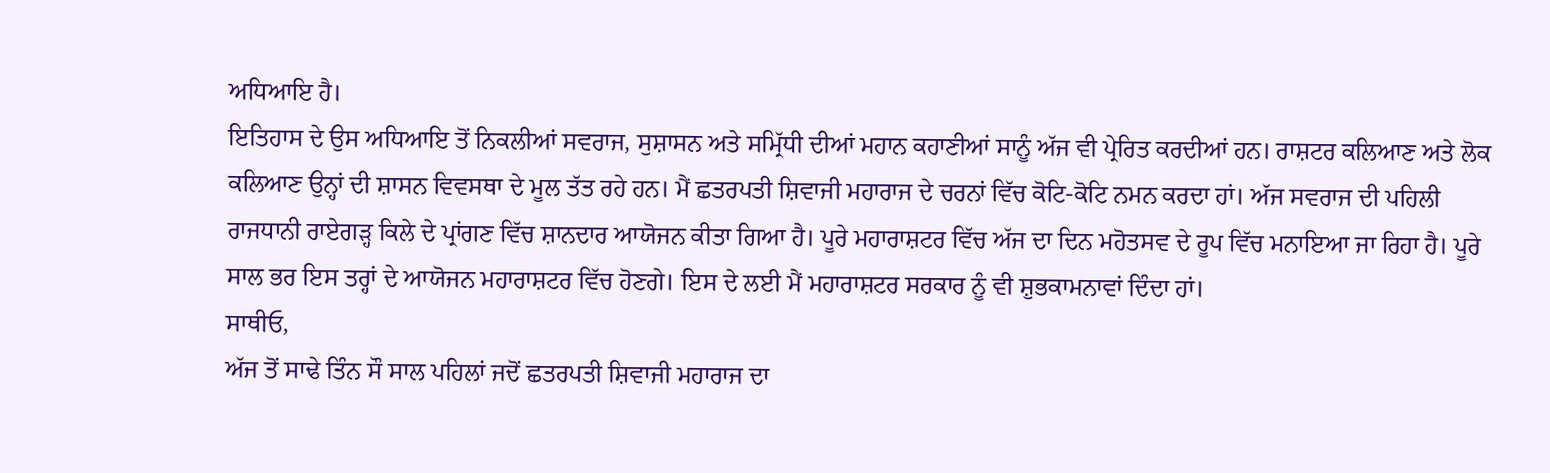ਅਧਿਆਇ ਹੈ।
ਇਤਿਹਾਸ ਦੇ ਉਸ ਅਧਿਆਇ ਤੋਂ ਨਿਕਲੀਆਂ ਸਵਰਾਜ, ਸੁਸ਼ਾਸਨ ਅਤੇ ਸਮ੍ਰਿੱਧੀ ਦੀਆਂ ਮਹਾਨ ਕਹਾਣੀਆਂ ਸਾਨੂੰ ਅੱਜ ਵੀ ਪ੍ਰੇਰਿਤ ਕਰਦੀਆਂ ਹਨ। ਰਾਸ਼ਟਰ ਕਲਿਆਣ ਅਤੇ ਲੋਕ ਕਲਿਆਣ ਉਨ੍ਹਾਂ ਦੀ ਸ਼ਾਸਨ ਵਿਵਸਥਾ ਦੇ ਮੂਲ ਤੱਤ ਰਹੇ ਹਨ। ਮੈਂ ਛਤਰਪਤੀ ਸ਼ਿਵਾਜੀ ਮਹਾਰਾਜ ਦੇ ਚਰਨਾਂ ਵਿੱਚ ਕੋਟਿ-ਕੋਟਿ ਨਮਨ ਕਰਦਾ ਹਾਂ। ਅੱਜ ਸਵਰਾਜ ਦੀ ਪਹਿਲੀ ਰਾਜਧਾਨੀ ਰਾਏਗੜ੍ਹ ਕਿਲੇ ਦੇ ਪ੍ਰਾਂਗਣ ਵਿੱਚ ਸ਼ਾਨਦਾਰ ਆਯੋਜਨ ਕੀਤਾ ਗਿਆ ਹੈ। ਪੂਰੇ ਮਹਾਰਾਸ਼ਟਰ ਵਿੱਚ ਅੱਜ ਦਾ ਦਿਨ ਮਹੋਤਸਵ ਦੇ ਰੂਪ ਵਿੱਚ ਮਨਾਇਆ ਜਾ ਰਿਹਾ ਹੈ। ਪੂਰੇ ਸਾਲ ਭਰ ਇਸ ਤਰ੍ਹਾਂ ਦੇ ਆਯੋਜਨ ਮਹਾਰਾਸ਼ਟਰ ਵਿੱਚ ਹੋਣਗੇ। ਇਸ ਦੇ ਲਈ ਮੈਂ ਮਹਾਰਾਸ਼ਟਰ ਸਰਕਾਰ ਨੂੰ ਵੀ ਸ਼ੁਭਕਾਮਨਾਵਾਂ ਦਿੰਦਾ ਹਾਂ।
ਸਾਥੀਓ,
ਅੱਜ ਤੋਂ ਸਾਢੇ ਤਿੰਨ ਸੌ ਸਾਲ ਪਹਿਲਾਂ ਜਦੋਂ ਛਤਰਪਤੀ ਸ਼ਿਵਾਜੀ ਮਹਾਰਾਜ ਦਾ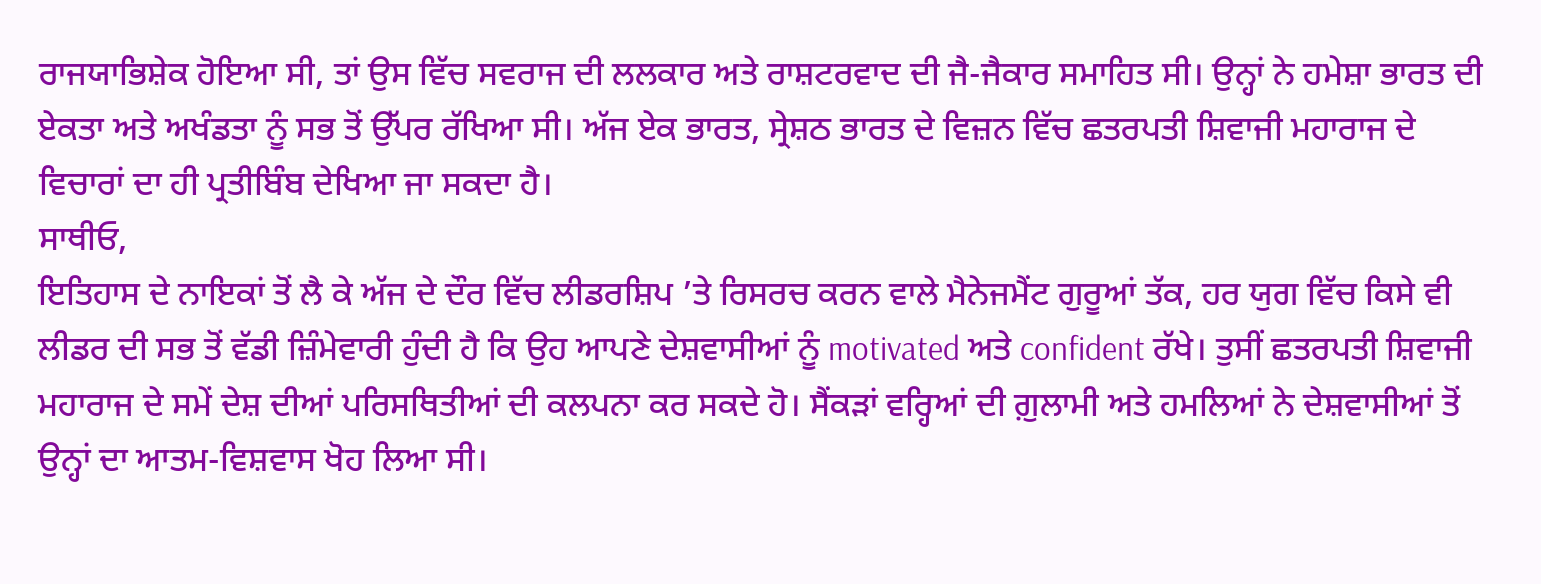ਰਾਜਯਾਭਿਸ਼ੇਕ ਹੋਇਆ ਸੀ, ਤਾਂ ਉਸ ਵਿੱਚ ਸਵਰਾਜ ਦੀ ਲਲਕਾਰ ਅਤੇ ਰਾਸ਼ਟਰਵਾਦ ਦੀ ਜੈ-ਜੈਕਾਰ ਸਮਾਹਿਤ ਸੀ। ਉਨ੍ਹਾਂ ਨੇ ਹਮੇਸ਼ਾ ਭਾਰਤ ਦੀ ਏਕਤਾ ਅਤੇ ਅਖੰਡਤਾ ਨੂੰ ਸਭ ਤੋਂ ਉੱਪਰ ਰੱਖਿਆ ਸੀ। ਅੱਜ ਏਕ ਭਾਰਤ, ਸ੍ਰੇਸ਼ਠ ਭਾਰਤ ਦੇ ਵਿਜ਼ਨ ਵਿੱਚ ਛਤਰਪਤੀ ਸ਼ਿਵਾਜੀ ਮਹਾਰਾਜ ਦੇ ਵਿਚਾਰਾਂ ਦਾ ਹੀ ਪ੍ਰਤੀਬਿੰਬ ਦੇਖਿਆ ਜਾ ਸਕਦਾ ਹੈ।
ਸਾਥੀਓ,
ਇਤਿਹਾਸ ਦੇ ਨਾਇਕਾਂ ਤੋਂ ਲੈ ਕੇ ਅੱਜ ਦੇ ਦੌਰ ਵਿੱਚ ਲੀਡਰਸ਼ਿਪ ’ਤੇ ਰਿਸਰਚ ਕਰਨ ਵਾਲੇ ਮੈਨੇਜਮੈਂਟ ਗੁਰੂਆਂ ਤੱਕ, ਹਰ ਯੁਗ ਵਿੱਚ ਕਿਸੇ ਵੀ ਲੀਡਰ ਦੀ ਸਭ ਤੋਂ ਵੱਡੀ ਜ਼ਿੰਮੇਵਾਰੀ ਹੁੰਦੀ ਹੈ ਕਿ ਉਹ ਆਪਣੇ ਦੇਸ਼ਵਾਸੀਆਂ ਨੂੰ motivated ਅਤੇ confident ਰੱਖੇ। ਤੁਸੀਂ ਛਤਰਪਤੀ ਸ਼ਿਵਾਜੀ ਮਹਾਰਾਜ ਦੇ ਸਮੇਂ ਦੇਸ਼ ਦੀਆਂ ਪਰਿਸਥਿਤੀਆਂ ਦੀ ਕਲਪਨਾ ਕਰ ਸਕਦੇ ਹੋ। ਸੈਂਕੜਾਂ ਵਰ੍ਹਿਆਂ ਦੀ ਗ਼ੁਲਾਮੀ ਅਤੇ ਹਮਲਿਆਂ ਨੇ ਦੇਸ਼ਵਾਸੀਆਂ ਤੋਂ ਉਨ੍ਹਾਂ ਦਾ ਆਤਮ-ਵਿਸ਼ਵਾਸ ਖੋਹ ਲਿਆ ਸੀ।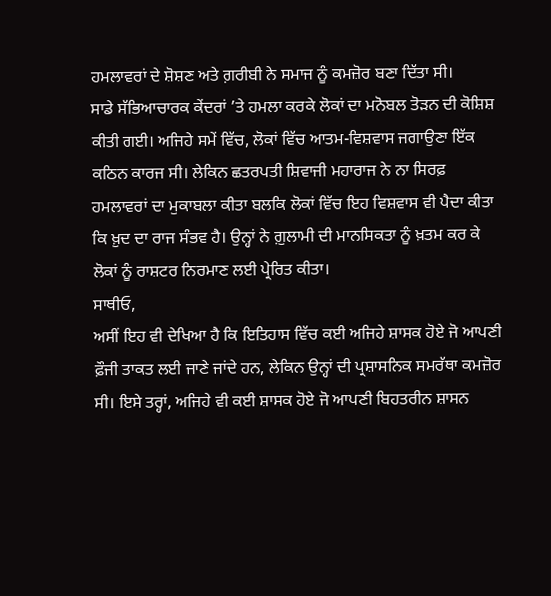ਹਮਲਾਵਰਾਂ ਦੇ ਸ਼ੋਸ਼ਣ ਅਤੇ ਗ਼ਰੀਬੀ ਨੇ ਸਮਾਜ ਨੂੰ ਕਮਜ਼ੋਰ ਬਣਾ ਦਿੱਤਾ ਸੀ।
ਸਾਡੇ ਸੱਭਿਆਚਾਰਕ ਕੇਂਦਰਾਂ ’ਤੇ ਹਮਲਾ ਕਰਕੇ ਲੋਕਾਂ ਦਾ ਮਨੋਬਲ ਤੋੜਨ ਦੀ ਕੋਸ਼ਿਸ਼ ਕੀਤੀ ਗਈ। ਅਜਿਹੇ ਸਮੇਂ ਵਿੱਚ, ਲੋਕਾਂ ਵਿੱਚ ਆਤਮ-ਵਿਸ਼ਵਾਸ ਜਗਾਉਣਾ ਇੱਕ ਕਠਿਨ ਕਾਰਜ ਸੀ। ਲੇਕਿਨ ਛਤਰਪਤੀ ਸ਼ਿਵਾਜੀ ਮਹਾਰਾਜ ਨੇ ਨਾ ਸਿਰਫ਼ ਹਮਲਾਵਰਾਂ ਦਾ ਮੁਕਾਬਲਾ ਕੀਤਾ ਬਲਕਿ ਲੋਕਾਂ ਵਿੱਚ ਇਹ ਵਿਸ਼ਵਾਸ ਵੀ ਪੈਦਾ ਕੀਤਾ ਕਿ ਖ਼ੁਦ ਦਾ ਰਾਜ ਸੰਭਵ ਹੈ। ਉਨ੍ਹਾਂ ਨੇ ਗ਼ੁਲਾਮੀ ਦੀ ਮਾਨਸਿਕਤਾ ਨੂੰ ਖ਼ਤਮ ਕਰ ਕੇ ਲੋਕਾਂ ਨੂੰ ਰਾਸ਼ਟਰ ਨਿਰਮਾਣ ਲਈ ਪ੍ਰੇਰਿਤ ਕੀਤਾ।
ਸਾਥੀਓ,
ਅਸੀਂ ਇਹ ਵੀ ਦੇਖਿਆ ਹੈ ਕਿ ਇਤਿਹਾਸ ਵਿੱਚ ਕਈ ਅਜਿਹੇ ਸ਼ਾਸਕ ਹੋਏ ਜੋ ਆਪਣੀ ਫ਼ੌਜੀ ਤਾਕਤ ਲਈ ਜਾਣੇ ਜਾਂਦੇ ਹਨ, ਲੇਕਿਨ ਉਨ੍ਹਾਂ ਦੀ ਪ੍ਰਸ਼ਾਸਨਿਕ ਸਮਰੱਥਾ ਕਮਜ਼ੋਰ ਸੀ। ਇਸੇ ਤਰ੍ਹਾਂ, ਅਜਿਹੇ ਵੀ ਕਈ ਸ਼ਾਸਕ ਹੋਏ ਜੋ ਆਪਣੀ ਬਿਹਤਰੀਨ ਸ਼ਾਸਨ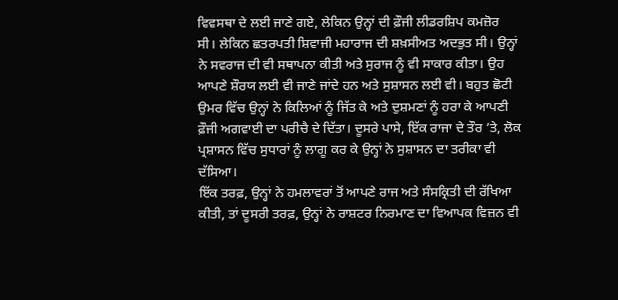ਵਿਵਸਥਾ ਦੇ ਲਈ ਜਾਣੇ ਗਏ, ਲੇਕਿਨ ਉਨ੍ਹਾਂ ਦੀ ਫ਼ੌਜੀ ਲੀਡਰਸ਼ਿਪ ਕਮਜ਼ੋਰ ਸੀ। ਲੇਕਿਨ ਛਤਰਪਤੀ ਸ਼ਿਵਾਜੀ ਮਹਾਰਾਜ ਦੀ ਸ਼ਖ਼ਸੀਅਤ ਅਦਭੁਤ ਸੀ। ਉਨ੍ਹਾਂ ਨੇ ਸਵਰਾਜ ਦੀ ਵੀ ਸਥਾਪਨਾ ਕੀਤੀ ਅਤੇ ਸੁਰਾਜ ਨੂੰ ਵੀ ਸਾਕਾਰ ਕੀਤਾ। ਉਹ ਆਪਣੇ ਸ਼ੌਰਯ ਲਈ ਵੀ ਜਾਣੇ ਜਾਂਦੇ ਹਨ ਅਤੇ ਸੁਸ਼ਾਸਨ ਲਈ ਵੀ। ਬਹੁਤ ਛੋਟੀ ਉਮਰ ਵਿੱਚ ਉਨ੍ਹਾਂ ਨੇ ਕਿਲਿਆਂ ਨੂੰ ਜਿੱਤ ਕੇ ਅਤੇ ਦੁਸ਼ਮਣਾਂ ਨੂੰ ਹਰਾ ਕੇ ਆਪਣੀ ਫ਼ੌਜੀ ਅਗਵਾਈ ਦਾ ਪਰੀਚੈ ਦੇ ਦਿੱਤਾ। ਦੂਸਰੇ ਪਾਸੇ, ਇੱਕ ਰਾਜਾ ਦੇ ਤੌਰ ’ਤੇ, ਲੋਕ ਪ੍ਰਸ਼ਾਸਨ ਵਿੱਚ ਸੁਧਾਰਾਂ ਨੂੰ ਲਾਗੂ ਕਰ ਕੇ ਉਨ੍ਹਾਂ ਨੇ ਸੁਸ਼ਾਸਨ ਦਾ ਤਰੀਕਾ ਵੀ ਦੱਸਿਆ।
ਇੱਕ ਤਰਫ਼, ਉਨ੍ਹਾਂ ਨੇ ਹਮਲਾਵਰਾਂ ਤੋਂ ਆਪਣੇ ਰਾਜ ਅਤੇ ਸੰਸਕ੍ਰਿਤੀ ਦੀ ਰੱਖਿਆ ਕੀਤੀ, ਤਾਂ ਦੂਸਰੀ ਤਰਫ਼, ਉਨ੍ਹਾਂ ਨੇ ਰਾਸ਼ਟਰ ਨਿਰਮਾਣ ਦਾ ਵਿਆਪਕ ਵਿਜ਼ਨ ਵੀ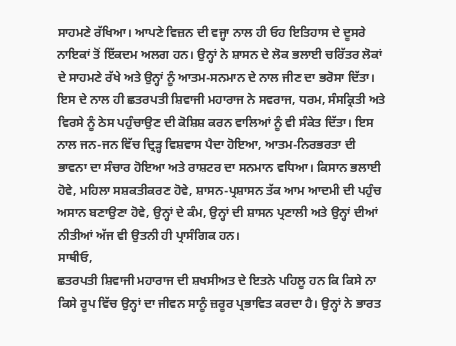ਸਾਹਮਣੇ ਰੱਖਿਆ। ਆਪਣੇ ਵਿਜ਼ਨ ਦੀ ਵਜ੍ਹਾ ਨਾਲ ਹੀ ਓਹ ਇਤਿਹਾਸ ਦੇ ਦੂਸਰੇ ਨਾਇਕਾਂ ਤੋਂ ਇੱਕਦਮ ਅਲਗ ਹਨ। ਉਨ੍ਹਾਂ ਨੇ ਸ਼ਾਸਨ ਦੇ ਲੋਕ ਭਲਾਈ ਚਰਿੱਤਰ ਲੋਕਾਂ ਦੇ ਸਾਹਮਣੇ ਰੱਖੇ ਅਤੇ ਉਨ੍ਹਾਂ ਨੂੰ ਆਤਮ-ਸਨਮਾਨ ਦੇ ਨਾਲ ਜੀਣ ਦਾ ਭਰੋਸਾ ਦਿੱਤਾ। ਇਸ ਦੇ ਨਾਲ ਹੀ ਛਤਰਪਤੀ ਸ਼ਿਵਾਜੀ ਮਹਾਰਾਜ ਨੇ ਸਵਰਾਜ, ਧਰਮ, ਸੰਸਕ੍ਰਿਤੀ ਅਤੇ ਵਿਰਸੇ ਨੂੰ ਠੇਸ ਪਹੁੰਚਾਉਣ ਦੀ ਕੋਸ਼ਿਸ਼ ਕਰਨ ਵਾਲਿਆਂ ਨੂੰ ਵੀ ਸੰਕੇਤ ਦਿੱਤਾ। ਇਸ ਨਾਲ ਜਨ-ਜਨ ਵਿੱਚ ਦ੍ਰਿੜ੍ਹ ਵਿਸ਼ਵਾਸ ਪੈਦਾ ਹੋਇਆ, ਆਤਮ-ਨਿਰਭਰਤਾ ਦੀ ਭਾਵਨਾ ਦਾ ਸੰਚਾਰ ਹੋਇਆ ਅਤੇ ਰਾਸ਼ਟਰ ਦਾ ਸਨਮਾਨ ਵਧਿਆ। ਕਿਸਾਨ ਭਲਾਈ ਹੋਵੇ, ਮਹਿਲਾ ਸਸ਼ਕਤੀਕਰਣ ਹੋਵੇ, ਸ਼ਾਸਨ-ਪ੍ਰਸ਼ਾਸਨ ਤੱਕ ਆਮ ਆਦਮੀ ਦੀ ਪਹੁੰਚ ਅਸਾਨ ਬਣਾਉਣਾ ਹੋਵੇ, ਉਨ੍ਹਾਂ ਦੇ ਕੰਮ, ਉਨ੍ਹਾਂ ਦੀ ਸ਼ਾਸਨ ਪ੍ਰਣਾਲੀ ਅਤੇ ਉਨ੍ਹਾਂ ਦੀਆਂ ਨੀਤੀਆਂ ਅੱਜ ਵੀ ਉਤਨੀ ਹੀ ਪ੍ਰਾਸੰਗਿਕ ਹਨ।
ਸਾਥੀਓ,
ਛਤਰਪਤੀ ਸ਼ਿਵਾਜੀ ਮਹਾਰਾਜ ਦੀ ਸ਼ਖਸੀਅਤ ਦੇ ਇਤਨੇ ਪਹਿਲੂ ਹਨ ਕਿ ਕਿਸੇ ਨਾ ਕਿਸੇ ਰੂਪ ਵਿੱਚ ਉਨ੍ਹਾਂ ਦਾ ਜੀਵਨ ਸਾਨੂੰ ਜ਼ਰੂਰ ਪ੍ਰਭਾਵਿਤ ਕਰਦਾ ਹੈ। ਉਨ੍ਹਾਂ ਨੇ ਭਾਰਤ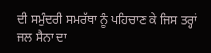ਦੀ ਸਮੁੰਦਰੀ ਸਮਰੱਥਾ ਨੂੰ ਪਹਿਚਾਣ ਕੇ ਜਿਸ ਤਰ੍ਹਾਂ ਜਲ ਸੈਨਾ ਦਾ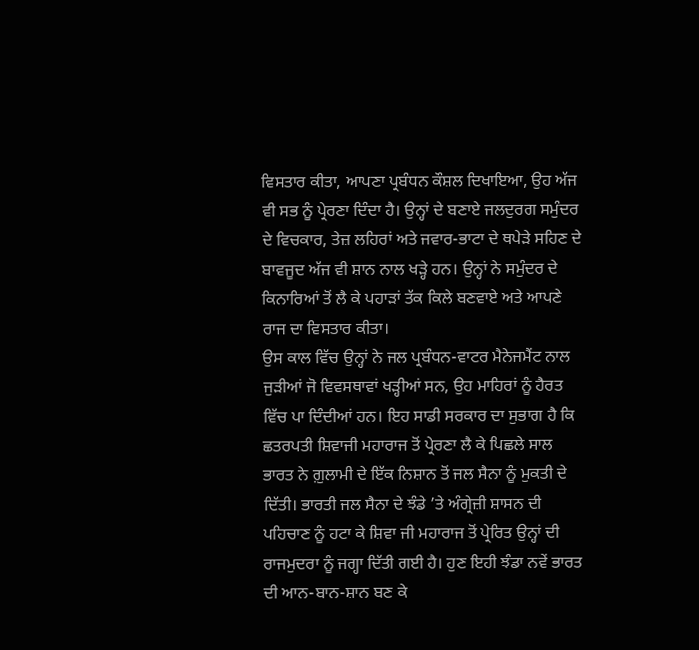ਵਿਸਤਾਰ ਕੀਤਾ, ਆਪਣਾ ਪ੍ਰਬੰਧਨ ਕੌਸ਼ਲ ਦਿਖਾਇਆ, ਉਹ ਅੱਜ ਵੀ ਸਭ ਨੂੰ ਪ੍ਰੇਰਣਾ ਦਿੰਦਾ ਹੈ। ਉਨ੍ਹਾਂ ਦੇ ਬਣਾਏ ਜਲਦੁਰਗ ਸਮੁੰਦਰ ਦੇ ਵਿਚਕਾਰ, ਤੇਜ਼ ਲਹਿਰਾਂ ਅਤੇ ਜਵਾਰ-ਭਾਟਾ ਦੇ ਥਪੇੜੇ ਸਹਿਣ ਦੇ ਬਾਵਜੂਦ ਅੱਜ ਵੀ ਸ਼ਾਨ ਨਾਲ ਖੜ੍ਹੇ ਹਨ। ਉਨ੍ਹਾਂ ਨੇ ਸਮੁੰਦਰ ਦੇ ਕਿਨਾਰਿਆਂ ਤੋਂ ਲੈ ਕੇ ਪਹਾੜਾਂ ਤੱਕ ਕਿਲੇ ਬਣਵਾਏ ਅਤੇ ਆਪਣੇ ਰਾਜ ਦਾ ਵਿਸਤਾਰ ਕੀਤਾ।
ਉਸ ਕਾਲ ਵਿੱਚ ਉਨ੍ਹਾਂ ਨੇ ਜਲ ਪ੍ਰਬੰਧਨ-ਵਾਟਰ ਮੈਨੇਜਮੈਂਟ ਨਾਲ ਜੁੜੀਆਂ ਜੋ ਵਿਵਸਥਾਵਾਂ ਖੜ੍ਹੀਆਂ ਸਨ, ਉਹ ਮਾਹਿਰਾਂ ਨੂੰ ਹੈਰਤ ਵਿੱਚ ਪਾ ਦਿੰਦੀਆਂ ਹਨ। ਇਹ ਸਾਡੀ ਸਰਕਾਰ ਦਾ ਸੁਭਾਗ ਹੈ ਕਿ ਛਤਰਪਤੀ ਸ਼ਿਵਾਜੀ ਮਹਾਰਾਜ ਤੋਂ ਪ੍ਰੇਰਣਾ ਲੈ ਕੇ ਪਿਛਲੇ ਸਾਲ ਭਾਰਤ ਨੇ ਗ਼ੁਲਾਮੀ ਦੇ ਇੱਕ ਨਿਸ਼ਾਨ ਤੋਂ ਜਲ ਸੈਨਾ ਨੂੰ ਮੁਕਤੀ ਦੇ ਦਿੱਤੀ। ਭਾਰਤੀ ਜਲ ਸੈਨਾ ਦੇ ਝੰਡੇ ’ਤੇ ਅੰਗ੍ਰੇਜ਼ੀ ਸ਼ਾਸਨ ਦੀ ਪਹਿਚਾਣ ਨੂੰ ਹਟਾ ਕੇ ਸ਼ਿਵਾ ਜੀ ਮਹਾਰਾਜ ਤੋਂ ਪ੍ਰੇਰਿਤ ਉਨ੍ਹਾਂ ਦੀ ਰਾਜਮੁਦਰਾ ਨੂੰ ਜਗ੍ਹਾ ਦਿੱਤੀ ਗਈ ਹੈ। ਹੁਣ ਇਹੀ ਝੰਡਾ ਨਵੇਂ ਭਾਰਤ ਦੀ ਆਨ-ਬਾਨ-ਸ਼ਾਨ ਬਣ ਕੇ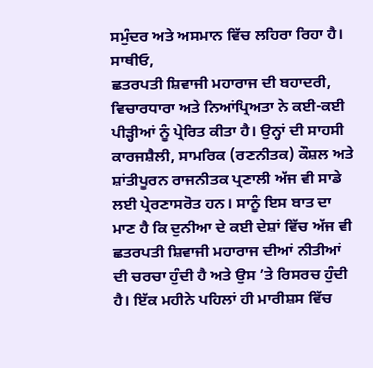ਸਮੁੰਦਰ ਅਤੇ ਅਸਮਾਨ ਵਿੱਚ ਲਹਿਰਾ ਰਿਹਾ ਹੈ।
ਸਾਥੀਓ,
ਛਤਰਪਤੀ ਸ਼ਿਵਾਜੀ ਮਹਾਰਾਜ ਦੀ ਬਹਾਦਰੀ, ਵਿਚਾਰਧਾਰਾ ਅਤੇ ਨਿਆਂਪ੍ਰਿਅਤਾ ਨੇ ਕਈ-ਕਈ ਪੀੜ੍ਹੀਆਂ ਨੂੰ ਪ੍ਰੇਰਿਤ ਕੀਤਾ ਹੈ। ਉਨ੍ਹਾਂ ਦੀ ਸਾਹਸੀ ਕਾਰਜਸ਼ੈਲੀ, ਸਾਮਰਿਕ (ਰਣਨੀਤਕ) ਕੌਸ਼ਲ ਅਤੇ ਸ਼ਾਂਤੀਪੂਰਨ ਰਾਜਨੀਤਕ ਪ੍ਰਣਾਲੀ ਅੱਜ ਵੀ ਸਾਡੇ ਲਈ ਪ੍ਰੇਰਣਾਸਰੋਤ ਹਨ। ਸਾਨੂੰ ਇਸ ਬਾਤ ਦਾ ਮਾਣ ਹੈ ਕਿ ਦੁਨੀਆ ਦੇ ਕਈ ਦੇਸ਼ਾਂ ਵਿੱਚ ਅੱਜ ਵੀ ਛਤਰਪਤੀ ਸ਼ਿਵਾਜੀ ਮਹਾਰਾਜ ਦੀਆਂ ਨੀਤੀਆਂ ਦੀ ਚਰਚਾ ਹੁੰਦੀ ਹੈ ਅਤੇ ਉਸ ’ਤੇ ਰਿਸਰਚ ਹੁੰਦੀ ਹੈ। ਇੱਕ ਮਹੀਨੇ ਪਹਿਲਾਂ ਹੀ ਮਾਰੀਸ਼ਸ ਵਿੱਚ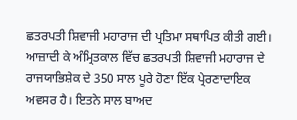ਛਤਰਪਤੀ ਸ਼ਿਵਾਜੀ ਮਹਾਰਾਜ ਦੀ ਪ੍ਰਤਿਮਾ ਸਥਾਪਿਤ ਕੀਤੀ ਗਈ। ਆਜ਼ਾਦੀ ਕੇ ਅੰਮ੍ਰਿਤਕਾਲ ਵਿੱਚ ਛਤਰਪਤੀ ਸ਼ਿਵਾਜੀ ਮਹਾਰਾਜ ਦੇ ਰਾਜਯਾਭਿਸ਼ੇਕ ਦੇ 350 ਸਾਲ ਪੂਰੇ ਹੋਣਾ ਇੱਕ ਪ੍ਰੇਰਣਾਦਾਇਕ ਅਵਸਰ ਹੈ। ਇਤਨੇ ਸਾਲ ਬਾਅਦ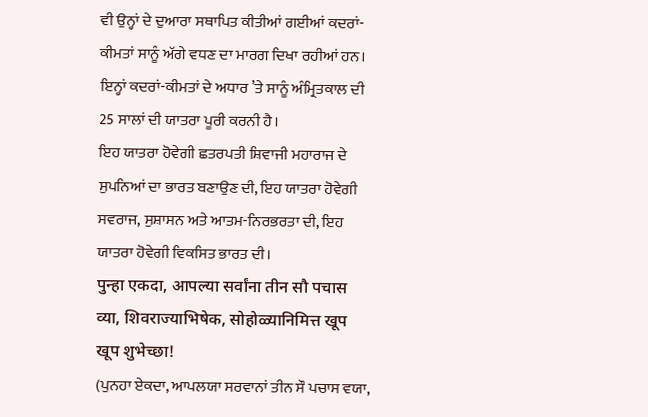ਵੀ ਉਨ੍ਹਾਂ ਦੇ ਦੁਆਰਾ ਸਥਾਪਿਤ ਕੀਤੀਆਂ ਗਈਆਂ ਕਦਰਾਂ-ਕੀਮਤਾਂ ਸਾਨੂੰ ਅੱਗੇ ਵਧਣ ਦਾ ਮਾਰਗ ਦਿਖਾ ਰਹੀਆਂ ਹਨ। ਇਨ੍ਹਾਂ ਕਦਰਾਂ-ਕੀਮਤਾਂ ਦੇ ਅਧਾਰ ’ਤੇ ਸਾਨੂੰ ਅੰਮ੍ਰਿਤਕਾਲ ਦੀ 25 ਸਾਲਾਂ ਦੀ ਯਾਤਰਾ ਪੂਰੀ ਕਰਨੀ ਹੈ।
ਇਹ ਯਾਤਰਾ ਹੋਵੇਗੀ ਛਤਰਪਤੀ ਸ਼ਿਵਾਜੀ ਮਹਾਰਾਜ ਦੇ ਸੁਪਨਿਆਂ ਦਾ ਭਾਰਤ ਬਣਾਉਣ ਦੀ, ਇਹ ਯਾਤਰਾ ਹੋਵੇਗੀ ਸਵਰਾਜ, ਸੁਸ਼ਾਸਨ ਅਤੇ ਆਤਮ-ਨਿਰਭਰਤਾ ਦੀ, ਇਹ ਯਾਤਰਾ ਹੋਵੇਗੀ ਵਿਕਸਿਤ ਭਾਰਤ ਦੀ।
पुन्हा एकदा, आपल्या सर्वांना तीन सौ पचास व्या, शिवराज्याभिषेक, सोहोळ्यानिमित्त खूप खूप शुभेच्छा!
(ਪੁਨਹਾ ਏਕਦਾ, ਆਪਲਯਾ ਸਰਵਾਨਾਂ ਤੀਨ ਸੌ ਪਚਾਸ ਵਯਾ,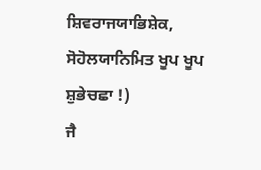ਸ਼ਿਵਰਾਜਯਾਭਿਸ਼ੇਕ, ਸੋਹੋਲਯਾਨਿਮਿਤ ਖੂਪ ਖੂਪ ਸ਼ੁਭੇਚਛਾ !)
ਜੈ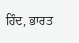ਹਿੰਦ, ਭਾਰਤ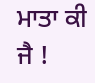ਮਾਤਾ ਕੀ ਜੈ !